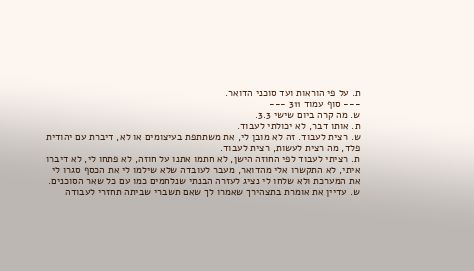ת. על פי הוראות ועד סוכני הדואר.
--- סוף עמוד 311 ---
ש. מה קרה ביום שישי 3.3.
ת. אותו דבר, לא יכולתי לעבוד.
ש. רצית לעבוד. זה לא מובן לי, את משתתפת בעיצומים או לא, דיברת עם יהודית פלד, מה רצית לעשות, רצית לעבוד.
ת. רציתי לעבוד לפי החוזה הישן, לא חתמו אתנו על חוזה, לא פתחו לי, לא דיברו איתי, לא התקשרו אלי מהדואר, מעבר לעובדה שלא שילמו לי את הכסף סגרו לי את המערכת ולא שלחו לי נציג לעזרה הבנתי שנלחמים כמו עם כל שאר הסוכנים.
ש. עדיין את אומרת בתצהירך שאמרו לך שאם תשברי שביתה תחזרי לעבודה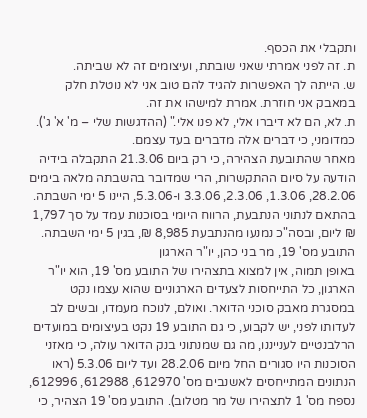ותקבלי את הכסף.
ת. זה לפני אמרתי שאני שובתת, ועיצומים זה לא שביתה.
ש. הייתה לך האפשרות להגיד להם טוב אני לא נוטלת חלק במאבק אני חוזרת. אמרת למישהו את זה.
ת. לא, הם לא דיברו אלי, לא פנו אלי." (ההדגשות שלי – מ' א' ג').
כמדומני, כי דברים אלה מדברים בעד עצמם.
מאחר שהתובעת הצהירה, כי רק ביום 21.3.06 התקבלה בידיה הודעה על סיום ההתקשרות, הרי שמדובר בהשבתה מלאה בימים 28.2.06, 1.3.06, 2.3.06, 3.3.06 ו-5.3.06, היינו 5 ימי השבתה.
בהתאם לנתוני הנתבעת, הרווח היומי בסוכנות עמד על סך 1,797 ₪ ליום, ובסה"כ נמנעו מהנתבעת 8,985 ₪, בגין 5 ימי השבתה.
התובע מס' 19, מר בני כהן, יו"ר הארגון
באופן תמוה, אין למצוא בתצהירו של התובע מס' 19, הוא יו"ר הארגון, כל התייחסות לצעדים הארגוניים שהוא עצמו נקט במסגרת מאבק סוכני הדואר. ואולם, לנוכח מעמדו, ובשים לב לעדותו לפני, יש לקבוע, כי גם התובע 19 נקט בעיצומים במועדים הרלבנטיים לענייננו, מה גם שמנתוני בנק הדואר עולה, כי מאזני הסוכנות היו סגורים החל מיום 28.2.06 ועד ליום 5.3.06 (ראו הנתונים המתייחסים לאשנבים מס' 612970, 612988, 612996, נספח מס' 1 לתצהירו של מר מטלוב). התובע מס' 19 הצהיר, כי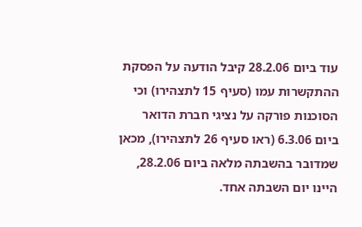עוד ביום 28.2.06 קיבל הודעה על הפסקת ההתקשרות עמו (סעיף 15 לתצהירו) וכי הסוכנות פורקה על נציגי חברת הדואר ביום 6.3.06 (ראו סעיף 26 לתצהירו), מכאן שמדובר בהשבתה מלאה ביום 28.2.06, היינו יום השבתה אחד.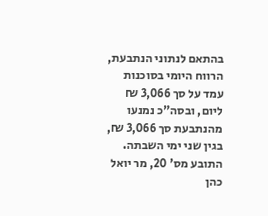בהתאם לנתוני הנתבעת, הרווח היומי בסוכנות עמד על סך 3,066 ₪ ליום, ובסה"כ נמנעו מהנתבעת סך 3,066 ₪, בגין שני ימי השבתה.
התובע מס' 20, מר יואל כהן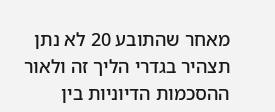מאחר שהתובע 20 לא נתן תצהיר בגדרי הליך זה ולאור ההסכמות הדיוניות בין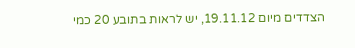הצדדים מיום 19.11.12, יש לראות בתובע 20 כמי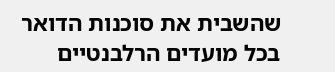שהשבית את סוכנות הדואר בכל מועדים הרלבנטיים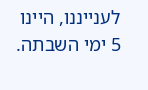לענייננו, היינו 5 ימי השבתה.